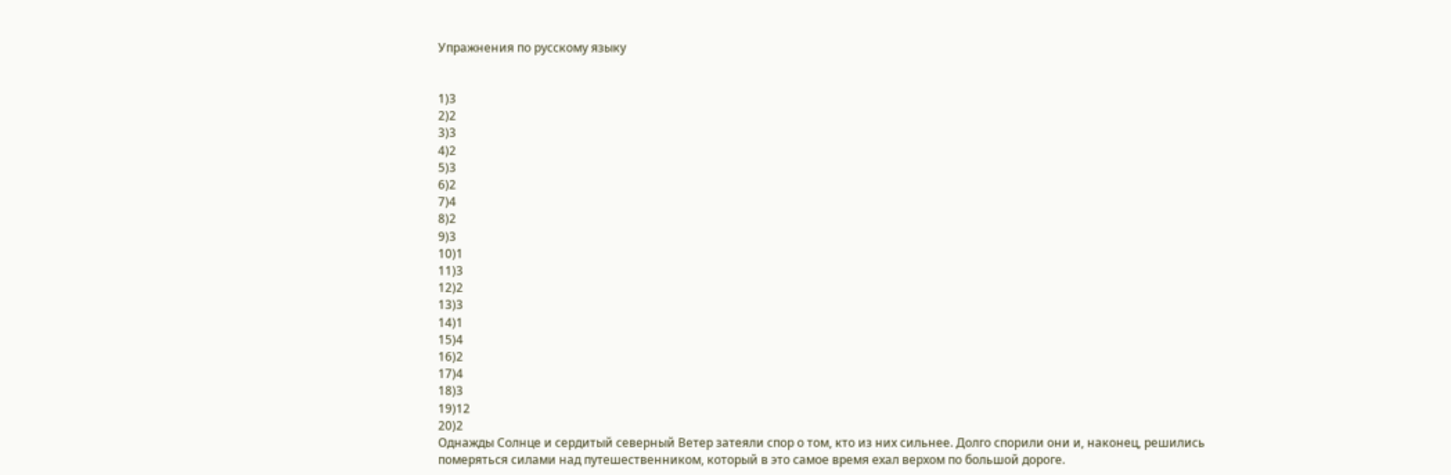Упражнения по русскому языку


1)3
2)2
3)3
4)2
5)3
6)2
7)4
8)2
9)3
10)1
11)3
12)2
13)3
14)1
15)4
16)2
17)4
18)3
19)12
20)2
Однажды Солнце и сердитый северный Ветер затеяли спор о том, кто из них сильнее. Долго спорили они и, наконец, решились померяться силами над путешественником, который в это самое время ехал верхом по большой дороге.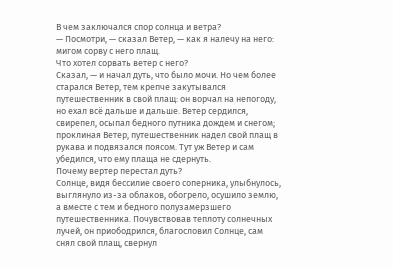В чем заключался спор солнца и ветра?
— Посмотри, — сказал Ветер, — как я налечу на него: мигом сорву с него плащ.
Что хотел сорвать ветер с него?
Сказал, — и начал дуть, что было мочи. Но чем более старался Ветер, тем крепче закутывался путешественник в свой плащ: он ворчал на непогоду, но ехал всё дальше и дальше. Ветер сердился, свирепел, осыпал бедного путника дождем и снегом; проклиная Ветер, путешественник надел свой плащ в рукава и подвязался поясом. Тут уж Ветер и сам убедился, что ему плаща не сдернуть.
Почему вертер перестал дуть?
Солнце, видя бессилие своего соперника, улыбнулось, выглянуло из-за облаков, обогрело, осушило землю, а вместе с тем и бедного полузамерзшего путешественника. Почувствовав теплоту солнечных лучей, он приободрился, благословил Солнце, сам снял свой плащ, свернул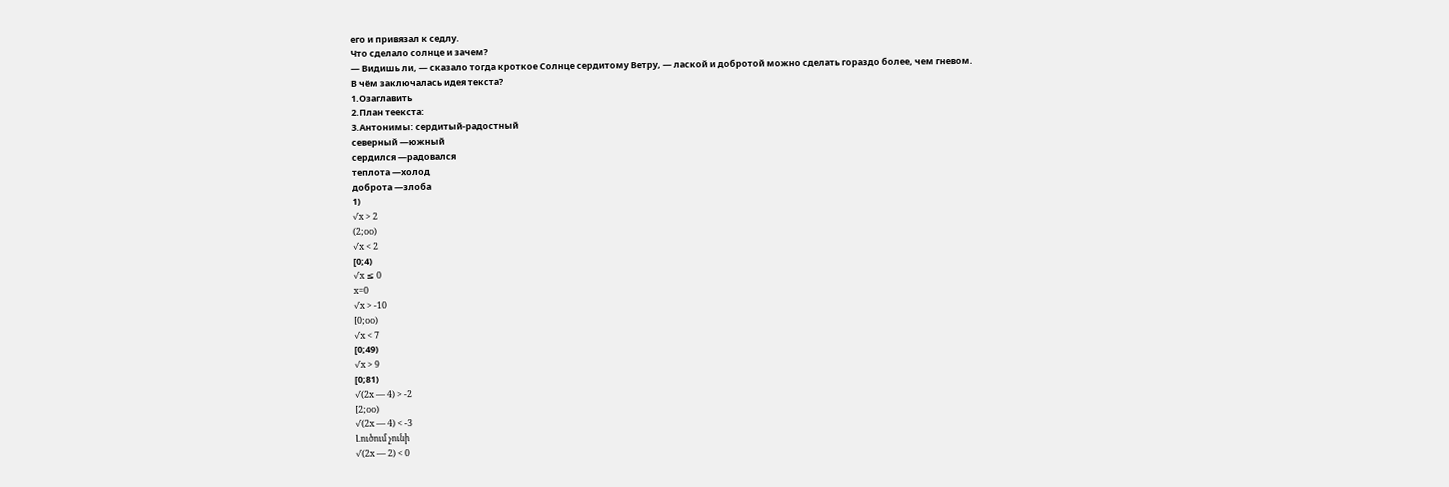его и привязал к седлу.
Что сделало солнце и зачем?
— Видишь ли, — сказало тогда кроткое Солнце сердитому Ветру, — лаской и добротой можно сделать гораздо более, чем гневом.
В чём заключалась идея текста?
1.Озаглавить
2.План теекста:
3.Антонимы: сердитый-радостный
северный —южный
сердился —радовался
теплота —холод
доброта —злоба
1)
√x > 2
(2;oo)
√x < 2
[0;4)
√x ≤ 0
x=0
√x > -10
[0;oo)
√x < 7
[0;49)
√x > 9
[0;81)
√(2x — 4) > -2
[2;oo)
√(2x — 4) < -3
Լուծում չունի
√(2x — 2) < 0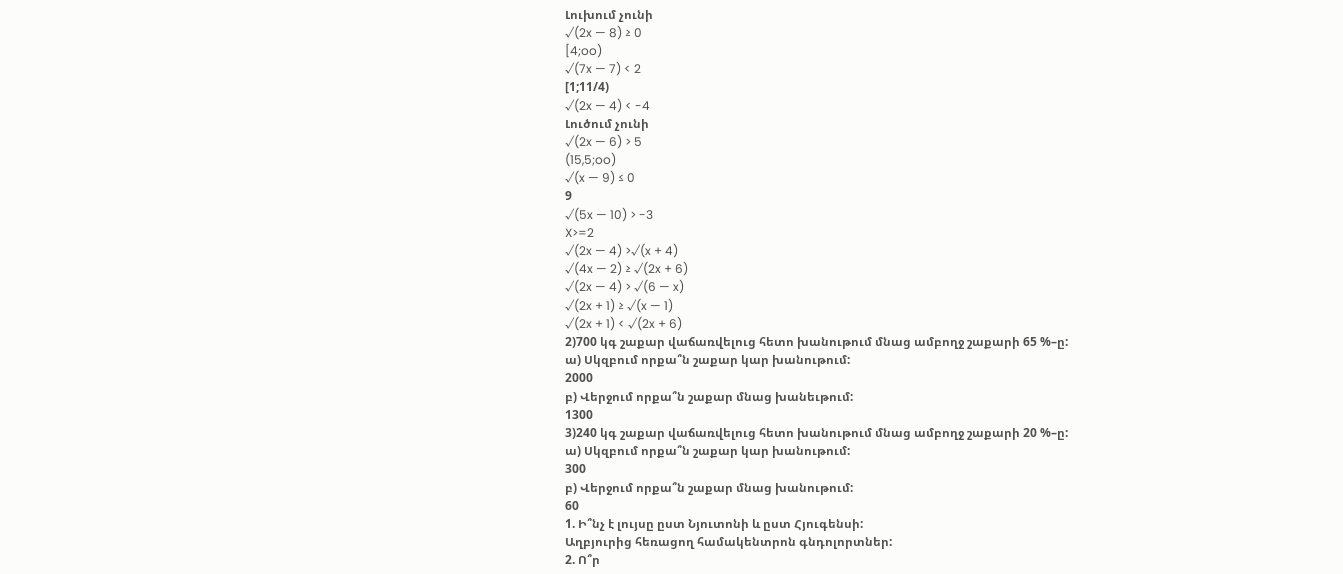Լուխում չունի
√(2x — 8) ≥ 0
[4;oo)
√(7x — 7) < 2
[1;11/4)
√(2x — 4) < -4
Լուծում չունի
√(2x — 6) > 5
(15,5;oo)
√(x — 9) ≤ 0
9
√(5x — 10) > -3
X>=2
√(2x — 4) >√(x + 4)
√(4x — 2) ≥ √(2x + 6)
√(2x — 4) > √(6 — x)
√(2x + 1) ≥ √(x — 1)
√(2x + 1) < √(2x + 6)
2)700 կգ շաքար վաճառվելուց հետո խանութում մնաց ամբողջ շաքարի 65 %–ը:
ա) Սկզբում որքա՞ն շաքար կար խանութում:
2000
բ) Վերջում որքա՞ն շաքար մնաց խանեւթում:
1300
3)240 կգ շաքար վաճառվելուց հետո խանութում մնաց ամբողջ շաքարի 20 %–ը:
ա) Սկզբում որքա՞ն շաքար կար խանութում:
300
բ) Վերջում որքա՞ն շաքար մնաց խանութում:
60
1. Ի՞նչ է լույսը ըստ Նյուտոնի և ըստ Հյուգենսի:
Աղբյուրից հեռացող համակենտրոն գնդոլորտներ:
2. Ո՞ր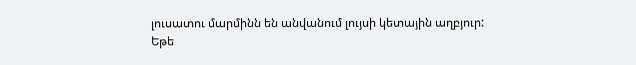լուսատու մարմինն են անվանում լույսի կետային աղբյուր:
Եթե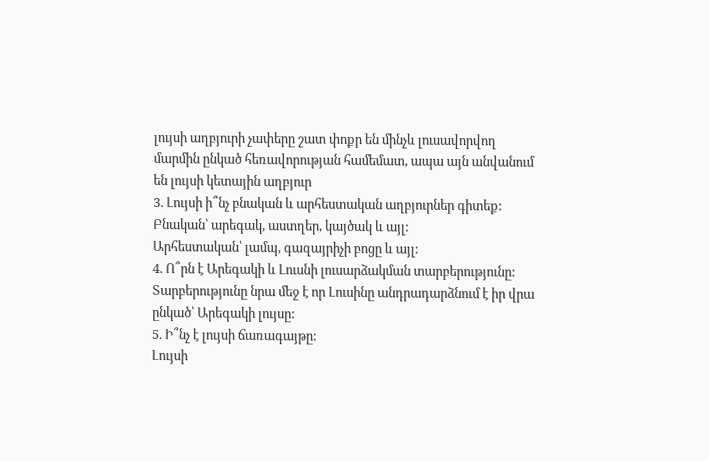լույսի աղբյուրի չափերը շատ փոքր են մինչև լուսավորվող մարմին ընկած հեռավորության համեմատ, ապա այն անվանում են լույսի կետային աղբյուր
3. Լույսի ի՞նչ բնական և արհեստական աղբյուրներ գիտեք:
Բնական՝ արեգակ, աստղեր, կայծակ և այլ:
Արհեստական՝ լամպ, գազայրիչի բոցը և այլ:
4. Ո՞րն է Արեգակի և Լուսնի լուսարձակման տարբերությունը:
Տարբերությունը նրա մեջ է որ Լուսինը անդրադարձնում է իր վրա ընկած՝ Արեգակի լույսը:
5. Ի՞նչ է լույսի ճառագայթը:
Լույսի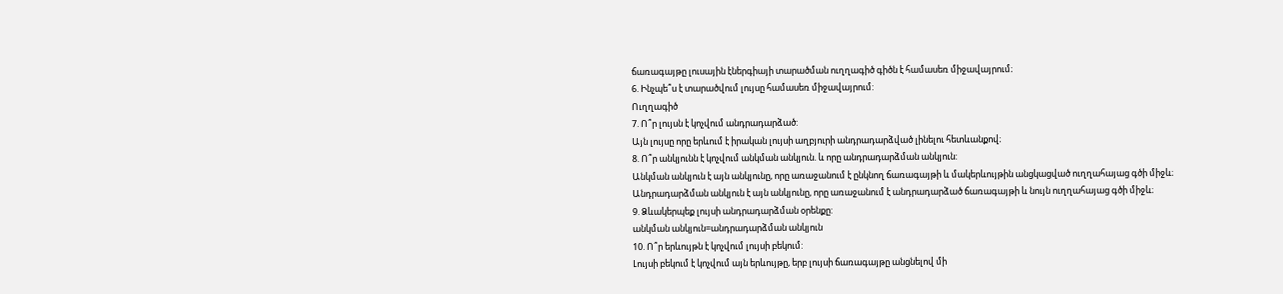ճառագայթը լուսային էներգիայի տարածման ուղղագիծ գիծն է համասեռ միջավայրում։
6. Ինչպե՞ս է տարածվում լույսը համասեռ միջավայրում:
Ուղղագիծ
7. Ո՞ր լույսն է կոչվում անդրադարձած:
Այն լույսը որը երևում է իրական լույսի աղբյուրի անդրադարձված լինելու հետևանքով։
8. Ո՞ր անկյունն է կոչվում անկման անկյուն. և որը անդրադարձման անկյուն:
Անկման անկյուն է այն անկյունը, որը առաջանում է ընկնող ճառագայթի և մակերևույթին անցկացված ուղղահայաց գծի միջև։
Անդրադարձման անկյուն է այն անկյունը, որը առաջանում է անդրադարձած ճառագայթի և նույն ուղղահայաց գծի միջև։
9. Ձևակերպեք լույսի անդրադարձման օրենքը:
անկման անկյուն=անդրադարձման անկյուն
10. Ո՞ր երևույթն է կոչվում լույսի բեկում:
Լույսի բեկում է կոչվում այն երևույթը, երբ լույսի ճառագայթը անցնելով մի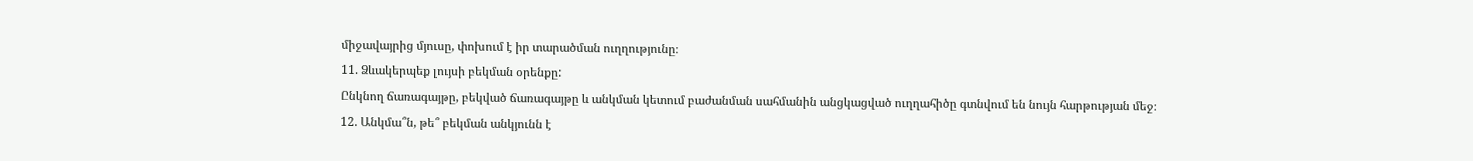միջավայրից մյուսը, փոխում է իր տարածման ուղղությունը։
11. Ձևակերպեք լույսի բեկման օրենքը:
Ընկնող ճառագայթը, բեկված ճառագայթը և անկման կետում բաժանման սահմանին անցկացված ուղղահիծը գտնվում են նույն հարթության մեջ։
12. Անկմա՞ն, թե՞ բեկման անկյունն է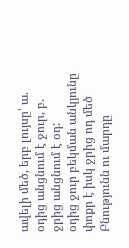ավելի մեծ, երբ լույսը՝ ա. օդից անցնում է ջուր, բ. ջրից անցնում է օդ:
օդից ջուր բեկման անկյունը փոքր է իսկ ջրից ոդ մեծ
Բնությունն ու մարդը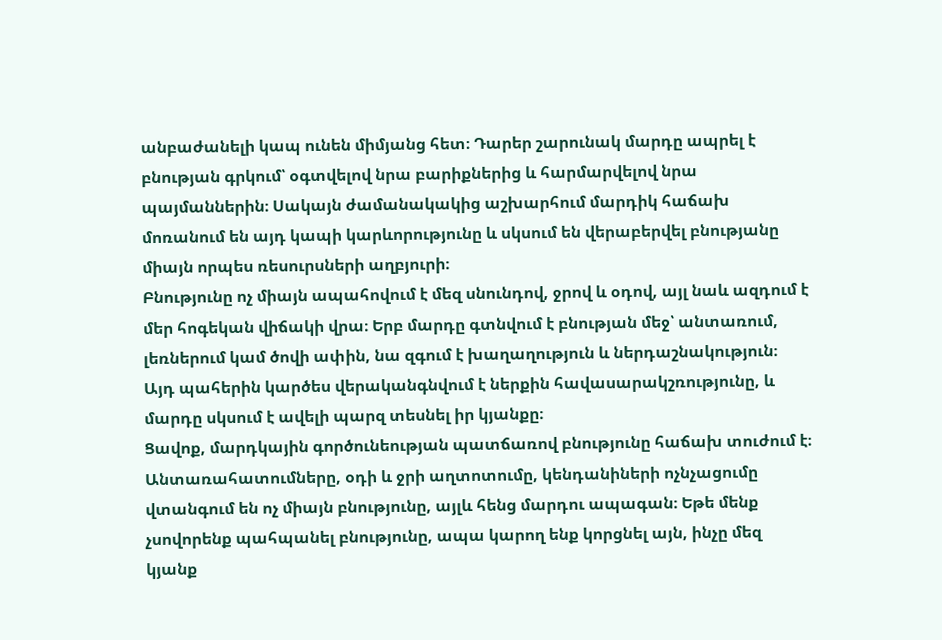անբաժանելի կապ ունեն միմյանց հետ։ Դարեր շարունակ մարդը ապրել է բնության գրկում՝ օգտվելով նրա բարիքներից և հարմարվելով նրա պայմաններին։ Սակայն ժամանակակից աշխարհում մարդիկ հաճախ մոռանում են այդ կապի կարևորությունը և սկսում են վերաբերվել բնությանը միայն որպես ռեսուրսների աղբյուրի։
Բնությունը ոչ միայն ապահովում է մեզ սնունդով, ջրով և օդով, այլ նաև ազդում է մեր հոգեկան վիճակի վրա։ Երբ մարդը գտնվում է բնության մեջ՝ անտառում, լեռներում կամ ծովի ափին, նա զգում է խաղաղություն և ներդաշնակություն։ Այդ պահերին կարծես վերականգնվում է ներքին հավասարակշռությունը, և մարդը սկսում է ավելի պարզ տեսնել իր կյանքը։
Ցավոք, մարդկային գործունեության պատճառով բնությունը հաճախ տուժում է։ Անտառահատումները, օդի և ջրի աղտոտումը, կենդանիների ոչնչացումը վտանգում են ոչ միայն բնությունը, այլև հենց մարդու ապագան։ Եթե մենք չսովորենք պահպանել բնությունը, ապա կարող ենք կորցնել այն, ինչը մեզ կյանք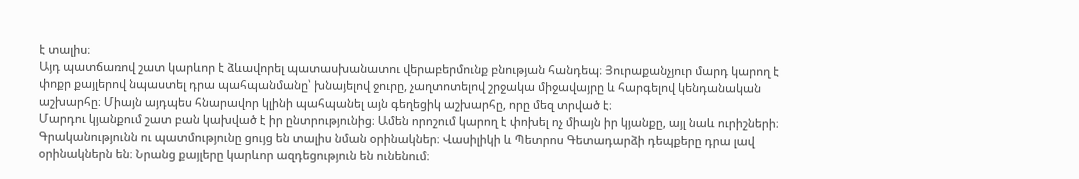է տալիս։
Այդ պատճառով շատ կարևոր է ձևավորել պատասխանատու վերաբերմունք բնության հանդեպ։ Յուրաքանչյուր մարդ կարող է փոքր քայլերով նպաստել դրա պահպանմանը՝ խնայելով ջուրը, չաղտոտելով շրջակա միջավայրը և հարգելով կենդանական աշխարհը։ Միայն այդպես հնարավոր կլինի պահպանել այն գեղեցիկ աշխարհը, որը մեզ տրված է։
Մարդու կյանքում շատ բան կախված է իր ընտրությունից։ Ամեն որոշում կարող է փոխել ոչ միայն իր կյանքը, այլ նաև ուրիշների։ Գրականությունն ու պատմությունը ցույց են տալիս նման օրինակներ։ Վասիլիկի և Պետրոս Գետադարձի դեպքերը դրա լավ օրինակներն են։ Նրանց քայլերը կարևոր ազդեցություն են ունենում։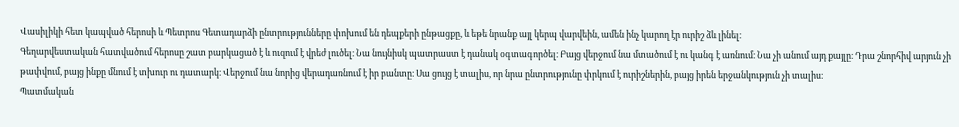Վասիլիկի հետ կապված հերոսի և Պետրոս Գետադարձի ընտրությունները փոխում են դեպքերի ընթացքը, և եթե նրանք այլ կերպ վարվեին, ամեն ինչ կարող էր ուրիշ ձև լինել։
Գեղարվեստական հատվածում հերոսը շատ բարկացած է և ուզում է վրեժ լուծել։ Նա նույնիսկ պատրաստ է դանակ օգտագործել։ Բայց վերջում նա մտածում է ու կանգ է առնում։ Նա չի անում այդ քայլը։ Դրա շնորհիվ արյուն չի թափվում, բայց ինքը մնում է տխուր ու դատարկ։ Վերջում նա նորից վերադառնում է իր բանտը։ Սա ցույց է տալիս, որ նրա ընտրությունը փրկում է ուրիշներին, բայց իրեն երջանկություն չի տալիս։
Պատմական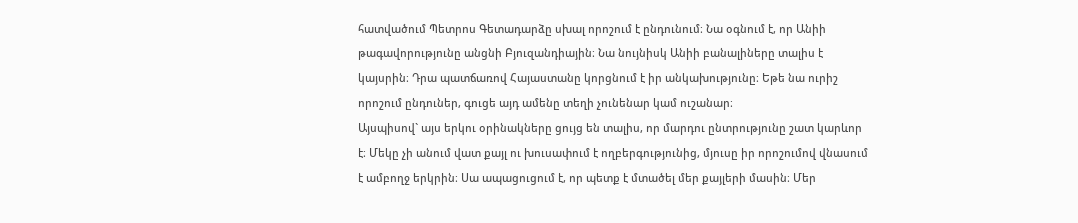հատվածում Պետրոս Գետադարձը սխալ որոշում է ընդունում։ Նա օգնում է, որ Անիի թագավորությունը անցնի Բյուզանդիային։ Նա նույնիսկ Անիի բանալիները տալիս է կայսրին։ Դրա պատճառով Հայաստանը կորցնում է իր անկախությունը։ Եթե նա ուրիշ որոշում ընդուներ, գուցե այդ ամենը տեղի չունենար կամ ուշանար։
Այսպիսով` այս երկու օրինակները ցույց են տալիս, որ մարդու ընտրությունը շատ կարևոր է։ Մեկը չի անում վատ քայլ ու խուսափում է ողբերգությունից, մյուսը իր որոշումով վնասում է ամբողջ երկրին։ Սա ապացուցում է, որ պետք է մտածել մեր քայլերի մասին։ Մեր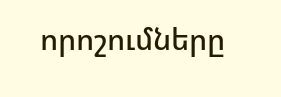որոշումները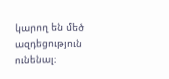կարող են մեծ ազդեցություն ունենալ։